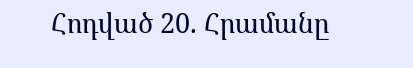Հոդված 20. Հրամանը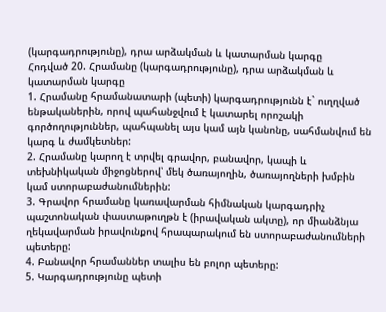(կարգադրությունը), դրա արձակման և կատարման կարգը
Հոդված 20. Հրամանը (կարգադրությունը), դրա արձակման և կատարման կարգը
1. Հրամանը հրամանատարի (պետի) կարգադրությունն է` ուղղված ենթականերին, որով պահանջվում է կատարել որոշակի գործողություններ, պահպանել այս կամ այն կանոնը, սահմանվում են կարգ և ժամկետներ:
2. Հրամանը կարող է տրվել գրավոր, բանավոր, կապի և տեխնիկական միջոցներով՝ մեկ ծառայողին, ծառայողների խմբին կամ ստորաբաժանումներին:
3. Գրավոր հրամանը կառավարման հիմնական կարգադրիչ պաշտոնական փաստաթուղթն է (իրավական ակտը), որ միանձնյա ղեկավարման իրավունքով հրապարակում են ստորաբաժանումների պետերը:
4. Բանավոր հրամաններ տալիս են բոլոր պետերը:
5. Կարգադրությունը պետի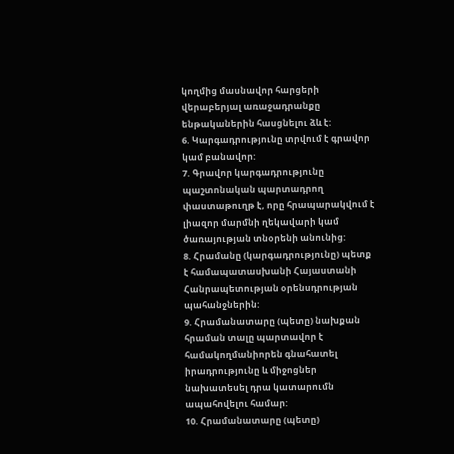կողմից մասնավոր հարցերի վերաբերյալ առաջադրանքը ենթականերին հասցնելու ձև է:
6. Կարգադրությունը տրվում է գրավոր կամ բանավոր:
7. Գրավոր կարգադրությունը պաշտոնական պարտադրող փաստաթուղթ է, որը հրապարակվում է լիազոր մարմնի ղեկավարի կամ ծառայության տնօրենի անունից:
8. Հրամանը (կարգադրությունը) պետք է համապատասխանի Հայաստանի Հանրապետության օրենսդրության պահանջներին:
9. Հրամանատարը (պետը) նախքան հրաման տալը պարտավոր է համակողմանիորեն գնահատել իրադրությունը և միջոցներ նախատեսել դրա կատարումն ապահովելու համար:
10. Հրամանատարը (պետը)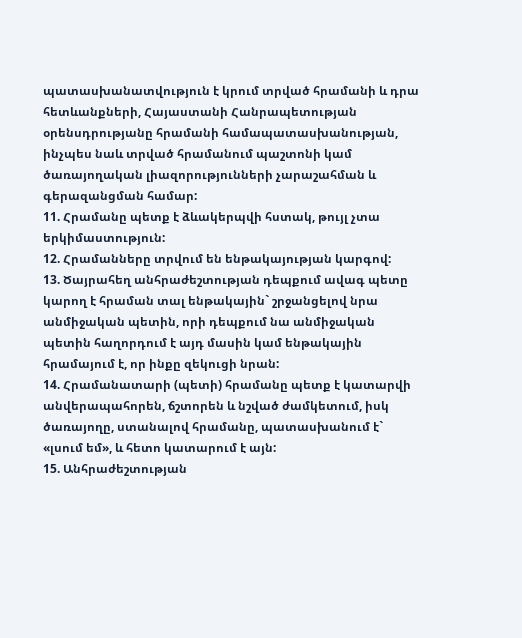պատասխանատվություն է կրում տրված հրամանի և դրա հետևանքների, Հայաստանի Հանրապետության օրենսդրությանը հրամանի համապատասխանության, ինչպես նաև տրված հրամանում պաշտոնի կամ ծառայողական լիազորությունների չարաշահման և գերազանցման համար:
11. Հրամանը պետք է ձևակերպվի հստակ, թույլ չտա երկիմաստություն:
12. Հրամանները տրվում են ենթակայության կարգով:
13. Ծայրահեղ անհրաժեշտության դեպքում ավագ պետը կարող է հրաման տալ ենթակային` շրջանցելով նրա անմիջական պետին, որի դեպքում նա անմիջական պետին հաղորդում է այդ մասին կամ ենթակային հրամայում է, որ ինքը զեկուցի նրան:
14. Հրամանատարի (պետի) հրամանը պետք է կատարվի անվերապահորեն, ճշտորեն և նշված ժամկետում, իսկ ծառայողը, ստանալով հրամանը, պատասխանում է` «լսում եմ», և հետո կատարում է այն:
15. Անհրաժեշտության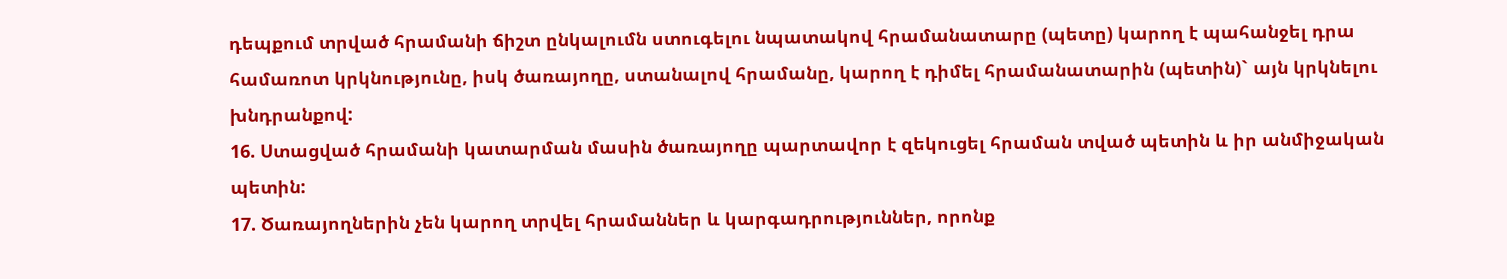դեպքում տրված հրամանի ճիշտ ընկալումն ստուգելու նպատակով հրամանատարը (պետը) կարող է պահանջել դրա համառոտ կրկնությունը, իսկ ծառայողը, ստանալով հրամանը, կարող է դիմել հրամանատարին (պետին)` այն կրկնելու խնդրանքով:
16. Ստացված հրամանի կատարման մասին ծառայողը պարտավոր է զեկուցել հրաման տված պետին և իր անմիջական պետին:
17. Ծառայողներին չեն կարող տրվել հրամաններ և կարգադրություններ, որոնք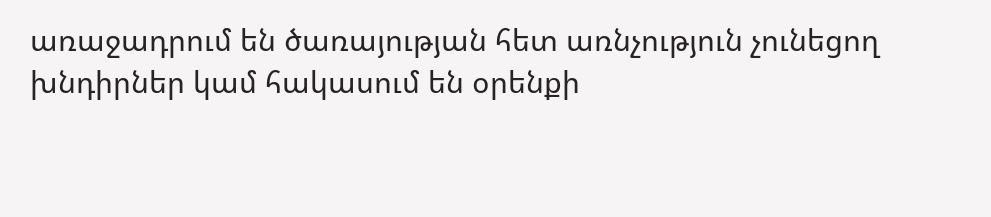առաջադրում են ծառայության հետ առնչություն չունեցող խնդիրներ կամ հակասում են օրենքի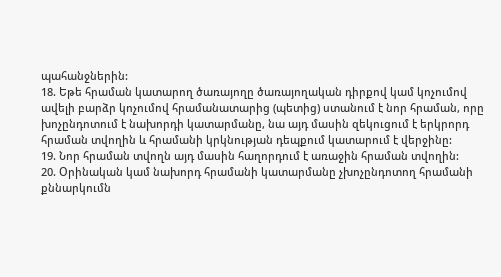պահանջներին:
18. Եթե հրաման կատարող ծառայողը ծառայողական դիրքով կամ կոչումով ավելի բարձր կոչումով հրամանատարից (պետից) ստանում է նոր հրաման, որը խոչընդոտում է նախորդի կատարմանը, նա այդ մասին զեկուցում է երկրորդ հրաման տվողին և հրամանի կրկնության դեպքում կատարում է վերջինը:
19. Նոր հրաման տվողն այդ մասին հաղորդում է առաջին հրաման տվողին:
20. Օրինական կամ նախորդ հրամանի կատարմանը չխոչընդոտող հրամանի քննարկումն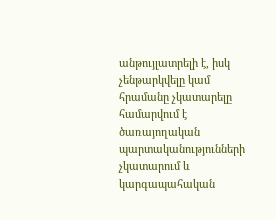անթույլատրելի է, իսկ չենթարկվելը կամ հրամանը չկատարելը համարվում է ծառայողական պարտականությունների չկատարում և կարգապահական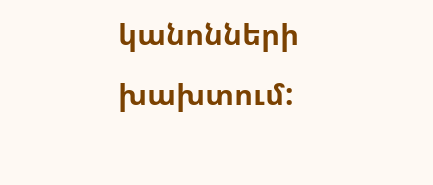կանոնների խախտում: